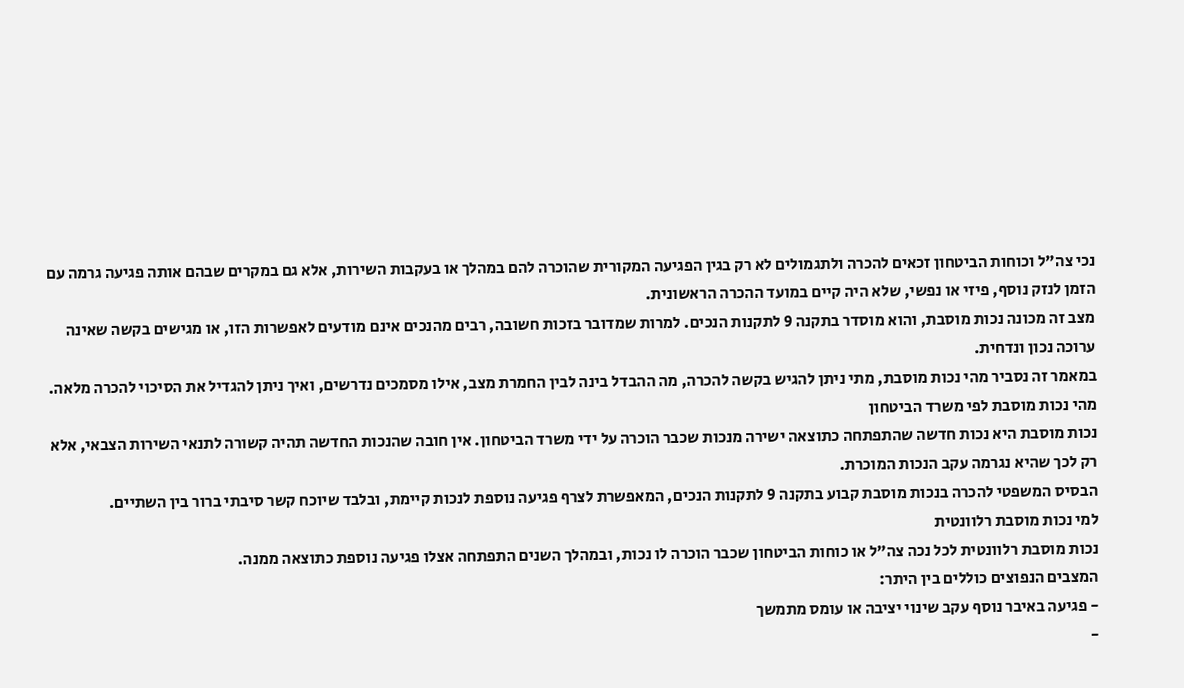נכי צה"ל וכוחות הביטחון זכאים להכרה ולתגמולים לא רק בגין הפגיעה המקורית שהוכרה להם במהלך או בעקבות השירות, אלא גם במקרים שבהם אותה פגיעה גרמה עם הזמן לנזק נוסף, פיזי או נפשי, שלא היה קיים במועד ההכרה הראשונית.
מצב זה מכונה נכות מוסבת, והוא מוסדר בתקנה 9 לתקנות הנכים. למרות שמדובר בזכות חשובה, רבים מהנכים אינם מודעים לאפשרות הזו, או מגישים בקשה שאינה ערוכה נכון ונדחית.
במאמר זה נסביר מהי נכות מוסבת, מתי ניתן להגיש בקשה להכרה, מה ההבדל בינה לבין החמרת מצב, אילו מסמכים נדרשים, ואיך ניתן להגדיל את הסיכוי להכרה מלאה.
מהי נכות מוסבת לפי משרד הביטחון
נכות מוסבת היא נכות חדשה שהתפתחה כתוצאה ישירה מנכות שכבר הוכרה על ידי משרד הביטחון. אין חובה שהנכות החדשה תהיה קשורה לתנאי השירות הצבאי, אלא רק לכך שהיא נגרמה עקב הנכות המוכרת.
הבסיס המשפטי להכרה בנכות מוסבת קבוע בתקנה 9 לתקנות הנכים, המאפשרת לצרף פגיעה נוספת לנכות קיימת, ובלבד שיוכח קשר סיבתי ברור בין השתיים.
למי נכות מוסבת רלוונטית
נכות מוסבת רלוונטית לכל נכה צה"ל או כוחות הביטחון שכבר הוכרה לו נכות, ובמהלך השנים התפתחה אצלו פגיעה נוספת כתוצאה ממנה.
המצבים הנפוצים כוללים בין היתר:
- פגיעה באיבר נוסף עקב שינוי יציבה או עומס מתמשך
-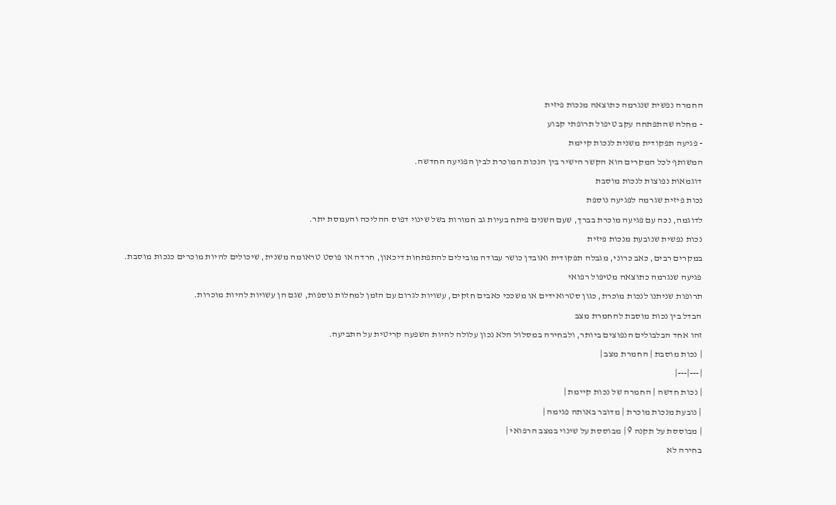החמרה נפשית שנגרמה כתוצאה מנכות פיזית
- מחלה שהתפתחה עקב טיפול תרופתי קבוע
- פגיעה תפקודית משנית לנכות קיימת
המשותף לכל המקרים הוא הקשר הישיר בין הנכות המוכרת לבין הפגיעה החדשה.
דוגמאות נפוצות לנכות מוסבת
נכות פיזית שגרמה לפגיעה נוספת
לדוגמה, נכה עם פגיעה מוכרת בברך, שעם השנים פיתח בעיות גב חמורות בשל שינוי דפוס ההליכה והעמסת יתר.
נכות נפשית שנובעת מנכות פיזית
במקרים רבים, כאב כרוני, מגבלה תפקודית ואובדן כושר עבודה מובילים להתפתחות דיכאון, חרדה או פוסט טראומה משנית, שיכולים להיות מוכרים כנכות מוסבת.
פגיעה שנגרמה כתוצאה מטיפול רפואי
תרופות שניתנו לנכות מוכרת, כגון סטרואידים או משככי כאבים חזקים, עשויות לגרום עם הזמן למחלות נוספות, שגם הן עשויות להיות מוכרות.
הבדל בין נכות מוסבת להחמרת מצב
זהו אחד הבלבולים הנפוצים ביותר, ולבחירה במסלול הלא נכון עלולה להיות השפעה קריטית על התביעה.
| נכות מוסבת | החמרת מצב |
|---|---|
| נכות חדשה | החמרה של נכות קיימת |
| נובעת מנכות מוכרת | מדובר באותה פגימה |
| מבוססת על תקנה 9 | מבוססת על שינוי במצב הרפואי |
בחירה לא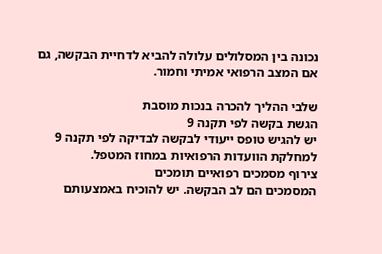נכונה בין המסלולים עלולה להביא לדחיית הבקשה, גם אם המצב הרפואי אמיתי וחמור.

שלבי ההליך להכרה בנכות מוסבת
הגשת בקשה לפי תקנה 9
יש להגיש טופס ייעודי לבקשה לבדיקה לפי תקנה 9 למחלקת הוועדות הרפואיות במחוז המטפל.
צירוף מסמכים רפואיים תומכים
המסמכים הם לב הבקשה. יש להוכיח באמצעותם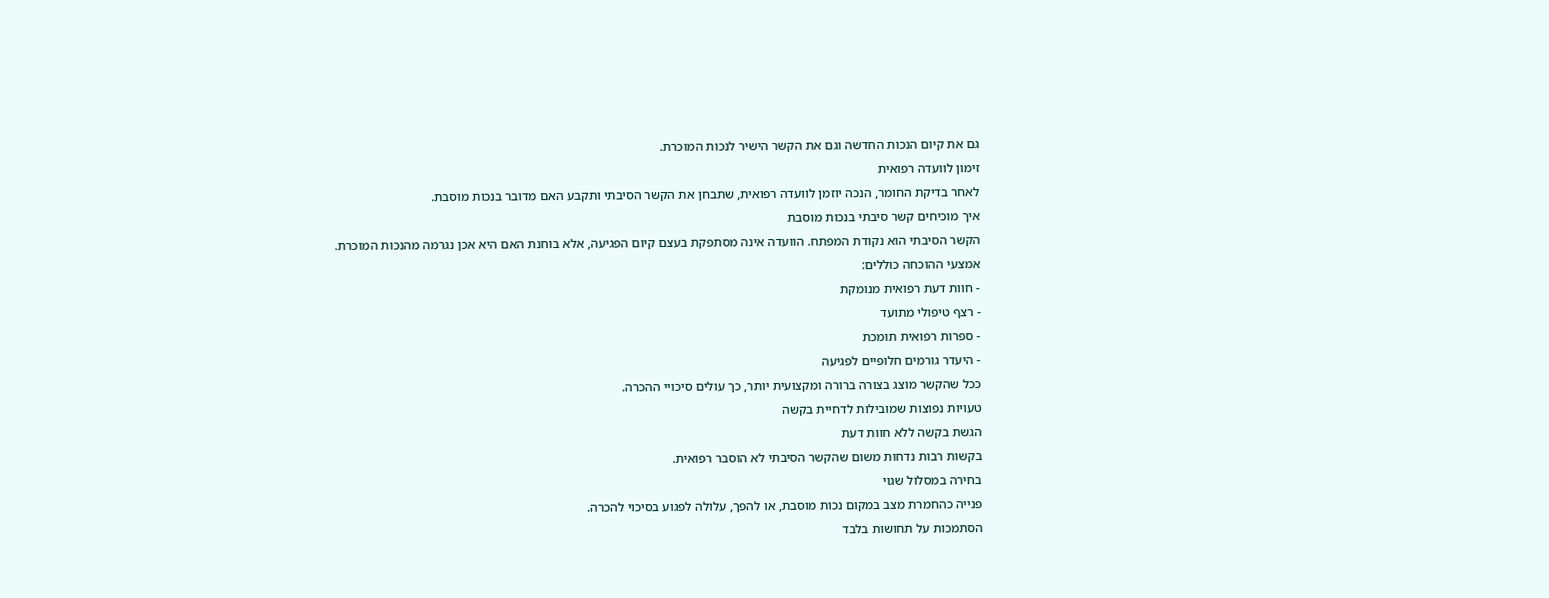גם את קיום הנכות החדשה וגם את הקשר הישיר לנכות המוכרת.
זימון לוועדה רפואית
לאחר בדיקת החומר, הנכה יוזמן לוועדה רפואית, שתבחן את הקשר הסיבתי ותקבע האם מדובר בנכות מוסבת.
איך מוכיחים קשר סיבתי בנכות מוסבת
הקשר הסיבתי הוא נקודת המפתח. הוועדה אינה מסתפקת בעצם קיום הפגיעה, אלא בוחנת האם היא אכן נגרמה מהנכות המוכרת.
אמצעי ההוכחה כוללים:
- חוות דעת רפואית מנומקת
- רצף טיפולי מתועד
- ספרות רפואית תומכת
- היעדר גורמים חלופיים לפגיעה
ככל שהקשר מוצג בצורה ברורה ומקצועית יותר, כך עולים סיכויי ההכרה.
טעויות נפוצות שמובילות לדחיית בקשה
הגשת בקשה ללא חוות דעת
בקשות רבות נדחות משום שהקשר הסיבתי לא הוסבר רפואית.
בחירה במסלול שגוי
פנייה כהחמרת מצב במקום נכות מוסבת, או להפך, עלולה לפגוע בסיכוי להכרה.
הסתמכות על תחושות בלבד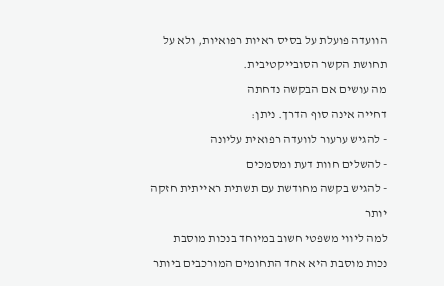הוועדה פועלת על בסיס ראיות רפואיות, ולא על תחושת הקשר הסובייקטיבית.
מה עושים אם הבקשה נדחתה
דחייה אינה סוף הדרך. ניתן:
- להגיש ערעור לוועדה רפואית עליונה
- להשלים חוות דעת ומסמכים
- להגיש בקשה מחודשת עם תשתית ראייתית חזקה יותר
למה ליווי משפטי חשוב במיוחד בנכות מוסבת
נכות מוסבת היא אחד התחומים המורכבים ביותר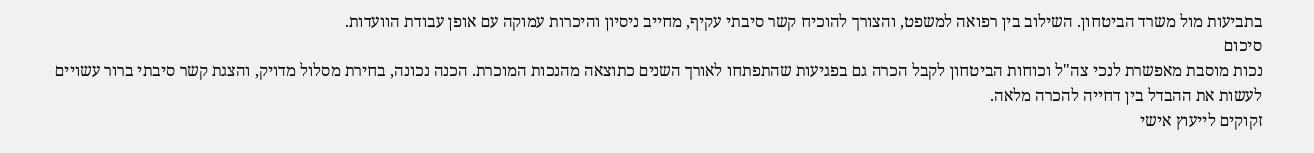בתביעות מול משרד הביטחון. השילוב בין רפואה למשפט, והצורך להוכיח קשר סיבתי עקיף, מחייב ניסיון והיכרות עמוקה עם אופן עבודת הוועדות.
סיכום
נכות מוסבת מאפשרת לנכי צה"ל וכוחות הביטחון לקבל הכרה גם בפגיעות שהתפתחו לאורך השנים כתוצאה מהנכות המוכרת. הכנה נכונה, בחירת מסלול מדויק, והצגת קשר סיבתי ברור עשויים לעשות את ההבדל בין דחייה להכרה מלאה.
זקוקים לייעוץ אישי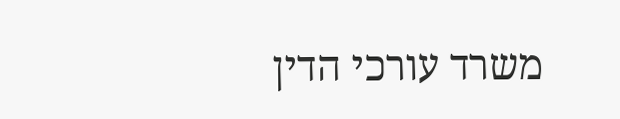משרד עורכי הדין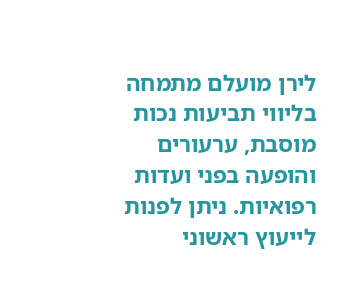לירן מועלם מתמחה בליווי תביעות נכות מוסבת, ערעורים והופעה בפני ועדות רפואיות. ניתן לפנות לייעוץ ראשוני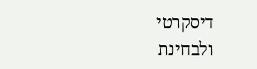דיסקרטי ולבחינת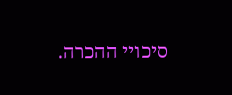סיכויי ההכרה.